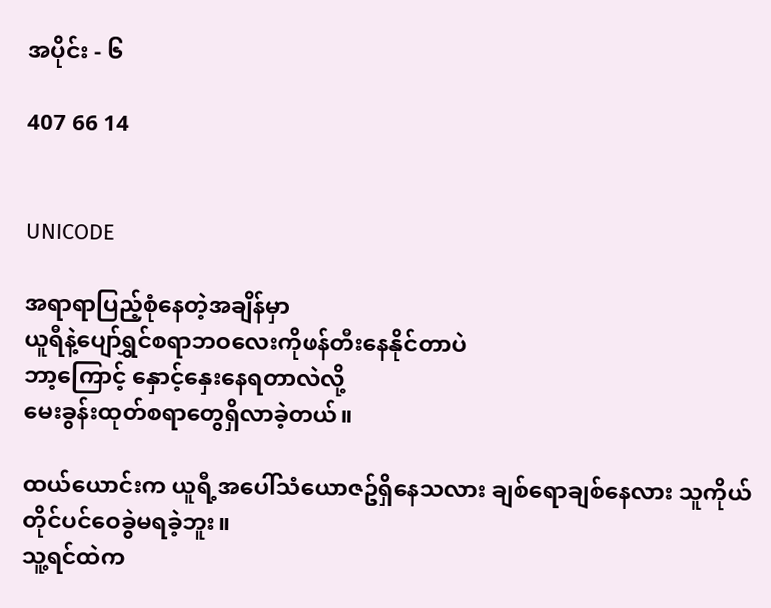အပိုင်း - ၆

407 66 14


UNICODE

အရာရာပြည့်စုံနေတဲ့အချိန်မှာ
ယူရီနဲ့ပျော်ရွှင်စရာဘဝလေးကိုဖန်တီးနေနိုင်တာပဲ
ဘာ့ကြောင့် နှောင့်နှေးနေရတာလဲလို့
မေးခွန်းထုတ်စရာတွေရှိလာခဲ့တယ်။

ထယ်ယောင်းက ယူရီ့အပေါ်သံယောဇဥ်ရှိနေသလား ချစ်ရောချစ်နေလား သူကိုယ်တိုင်ပင်ဝေခွဲမရခဲ့ဘူး။
သူ့ရင်ထဲက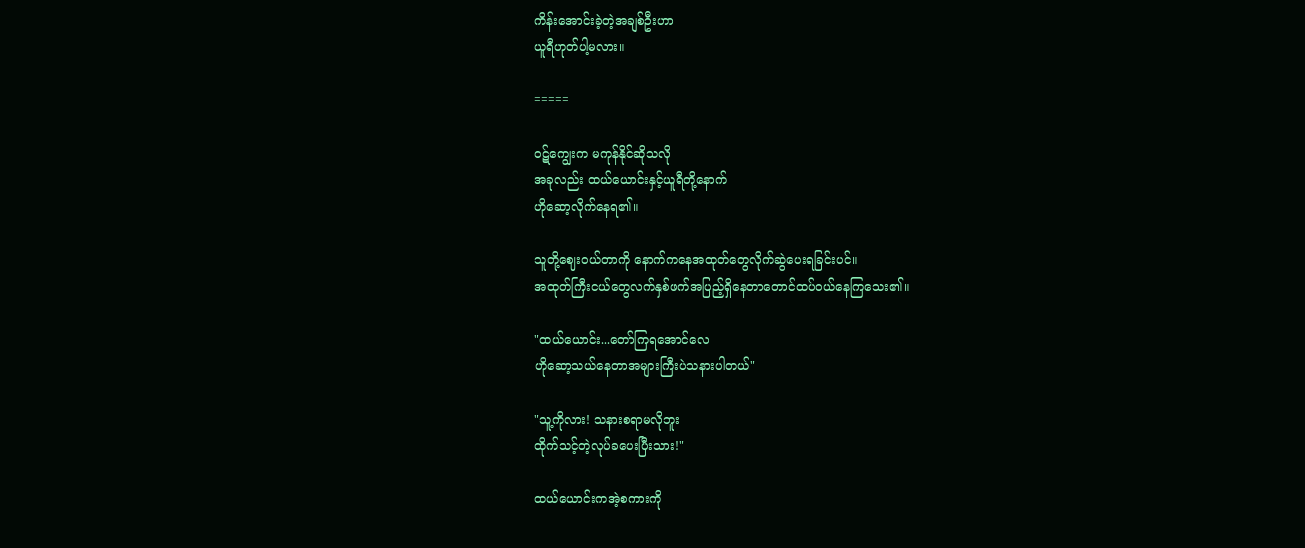ကိန်းအောင်းခဲ့တဲ့အချစ်ဦးဟာ
ယူရီဟုတ်ပါ့မလား။

=====

ဝဋ်ကျွေးက မကုန်နိုင်ဆိုသလို
အခုလည်း ထယ်ယောင်းနှင့်ယူရီတို့နောက်
ဟိုဆော့လိုက်နေရ၏။

သူတို့ဈေးဝယ်တာကို နောက်ကနေအထုတ်တွေလိုက်ဆွဲပေးရခြင်းပင်။
အထုတ်ကြီးငယ်တွေလက်နှစ်ဖက်အပြည့်ရှိနေတာတောင်ထပ်ဝယ်နေကြသေး၏။

"ထယ်ယောင်း...တော်ကြရအောင်လေ
ဟိုဆော့သယ်နေတာအများကြီးပဲသနားပါတယ်"

"သူ့ကိုလား! သနားစရာမလိုဘူး
ထိုက်သင့်တဲ့လုပ်ခပေးပြီးသား!"

ထယ်ယောင်းကအဲ့စကားကို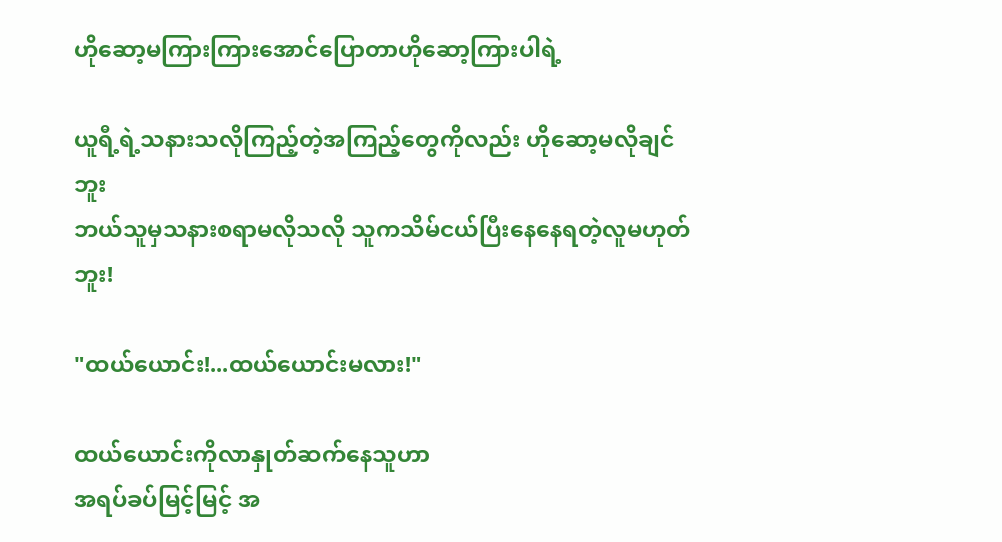ဟိုဆော့မကြားကြားအောင်ပြောတာဟိုဆော့ကြားပါရဲ့

ယူရီ့ရဲ့သနားသလိုကြည့်တဲ့အကြည့်တွေကိုလည်း ဟိုဆော့မလိုချင်ဘူး
ဘယ်သူမှသနားစရာမလိုသလို သူကသိမ်ငယ်ပြီးနေနေရတဲ့လူမဟုတ်ဘူး!

"ထယ်ယောင်း!...ထယ်ယောင်းမလား!"

ထယ်ယောင်းကိုလာနှုတ်ဆက်နေသူဟာ
အရပ်ခပ်မြင့်မြင့် အ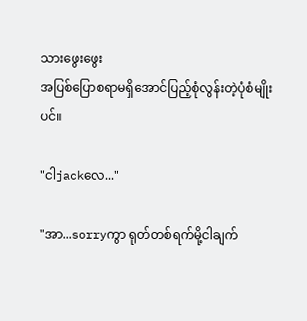သားဖွေးဖွေး
အပြစ်ပြောစရာမရှိအောင်ပြည့်စုံလွန်းတဲ့ပုံစံမျိုးပင်။

"ငါjackလေ..."

"အာ...sorryကွာ ရုတ်တစ်ရက်မို့ငါချက်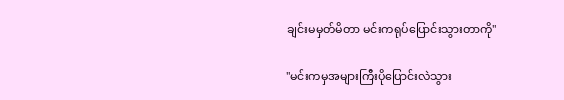ချင်းမမှတ်မိတာ မင်းကရုပ်ပြောင်းသွားတာကို"

"မင်းကမှအများကြီးပိုပြောင်းလဲသွား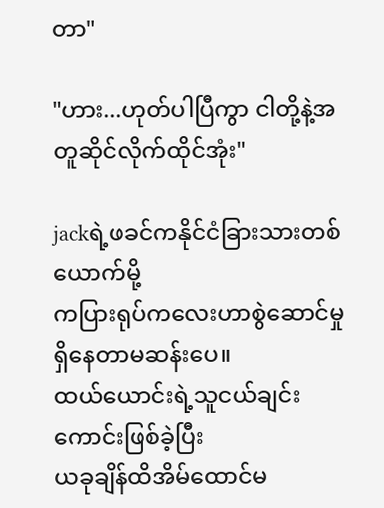တာ"

"ဟား...ဟုတ်ပါပြီကွာ ငါတို့နဲ့အတူဆိုင်လိုက်ထိုင်အုံး"

jackရဲ့ဖခင်ကနိုင်ငံခြားသားတစ်ယောက်မို့
ကပြားရုပ်ကလေးဟာစွဲဆောင်မှုရှိနေတာမဆန်းပေ။
ထယ်ယောင်းရဲ့သူငယ်ချင်းကောင်းဖြစ်ခဲ့ပြီး
ယခုချိန်ထိအိမ်ထောင်မ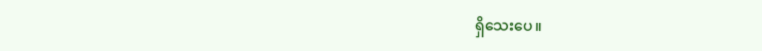ရှိသေးပေ။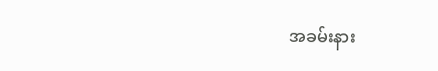အခမ်းနား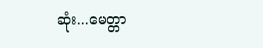ဆုံး...မေတ္တာ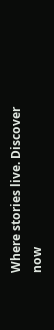Where stories live. Discover now